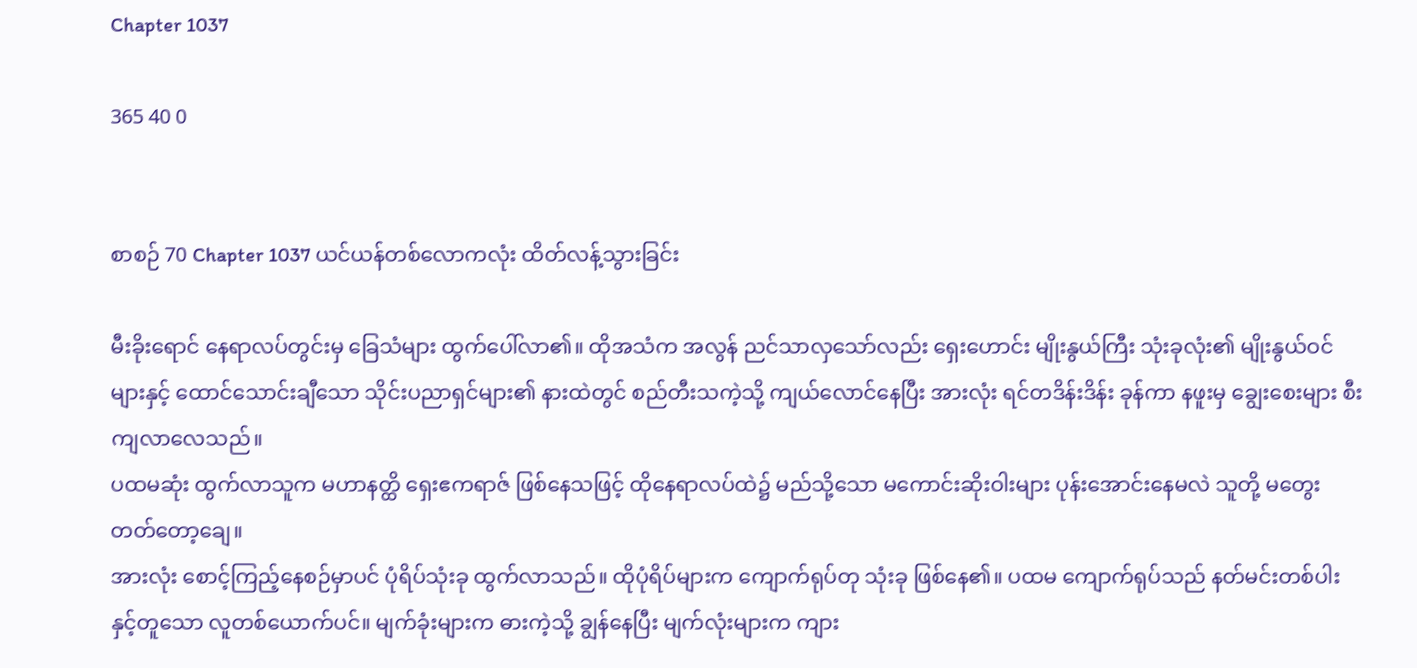Chapter 1037

365 40 0


စာစဉ် 70 Chapter 1037 ယင်ယန်တစ်လောကလုံး ထိတ်လန့်သွားခြင်း

မီးခိုးရောင် နေရာလပ်တွင်းမှ ခြေသံများ ထွက်ပေါ်လာ၏။ ထိုအသံက အလွန် ညင်သာလှသော်လည်း ရှေးဟောင်း မျိုးနွယ်ကြီး သုံးခုလုံး၏ မျိုးနွယ်ဝင်များနှင့် ထောင်သောင်းချီသော သိုင်းပညာရှင်များ၏ နားထဲတွင် စည်တီးသကဲ့သို့ ကျယ်လောင်နေပြီး အားလုံး ရင်တဒိန်းဒိန်း ခုန်ကာ နဖူးမှ ချွေးစေးများ စီးကျလာလေသည်။
ပထမဆုံး ထွက်လာသူက မဟာနတ္ထိ ရှေးဧကရာဇ် ဖြစ်နေသဖြင့် ထိုနေရာလပ်ထဲ၌ မည်သို့သော မကောင်းဆိုးဝါးများ ပုန်းအောင်းနေမလဲ သူတို့ မတွေးတတ်တော့ချေ။
အားလုံး စောင့်ကြည့်နေစဉ်မှာပင် ပုံရိပ်သုံးခု ထွက်လာသည်။ ထိုပုံရိပ်များက ကျောက်ရုပ်တု သုံးခု ဖြစ်နေ၏။ ပထမ ကျောက်ရုပ်သည် နတ်မင်းတစ်ပါးနှင့်တူသော လူတစ်ယောက်ပင်။ မျက်ခုံးများက ဓားကဲ့သို့ ချွန်နေပြီး မျက်လုံးများက ကျား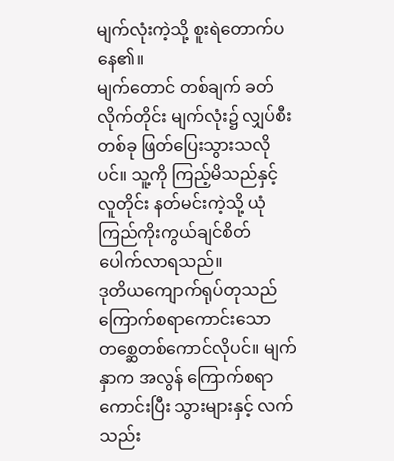မျက်လုံးကဲ့သို့ စူးရဲတောက်ပနေ၏။
မျက်တောင် တစ်ချက် ခတ်လိုက်တိုင်း မျက်လုံး၌ လျှပ်စီးတစ်ခု ဖြတ်ပြေးသွားသလိုပင်။ သူ့ကို ကြည့်မိသည်နှင့် လူတိုင်း နတ်မင်းကဲ့သို့ ယုံကြည်ကိုးကွယ်ချင်စိတ် ပေါက်လာရသည်။
ဒုတိယကျောက်ရုပ်တုသည် ကြောက်စရာကောင်းသော တစ္ဆေတစ်ကောင်လိုပင်။ မျက်နှာက အလွန် ကြောက်စရာ ကောင်းပြီး သွားများနှင့် လက်သည်း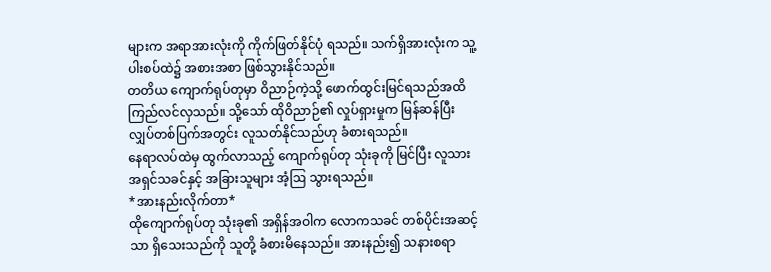များက အရာအားလုံးကို ကိုက်ဖြတ်နိုင်ပုံ ရသည်။ သက်ရှိအားလုံးက သူ့ပါးစပ်ထဲ၌ အစားအစာ ဖြစ်သွားနိုင်သည်။
တတိယ ကျောက်ရုပ်တုမှာ ဝိညာဉ်ကဲ့သို့ ဖောက်ထွင်းမြင်ရသည်အထိ ကြည်လင်လှသည်။ သို့သော် ထိုဝိညာဉ်၏ လှုပ်ရှားမှုက မြန်ဆန်ပြီး လျှပ်တစ်ပြက်အတွင်း လူသတ်နိုင်သည်ဟု ခံစားရသည်။
နေရာလပ်ထဲမှ ထွက်လာသည့် ကျောက်ရုပ်တု သုံးခုကို မြင်ပြီး လူသား အရှင်သခင်နှင့် အခြားသူများ အံ့ဩ သွားရသည်။
*အားနည်းလိုက်တာ*
ထိုကျောက်ရုပ်တု သုံးခု၏ အရှိန်အဝါက လောကသခင် တစ်ပိုင်းအဆင့်သာ ရှိသေးသည်ကို သူတို့ ခံစားမိနေသည်။ အားနည်း၍ သနားစရာ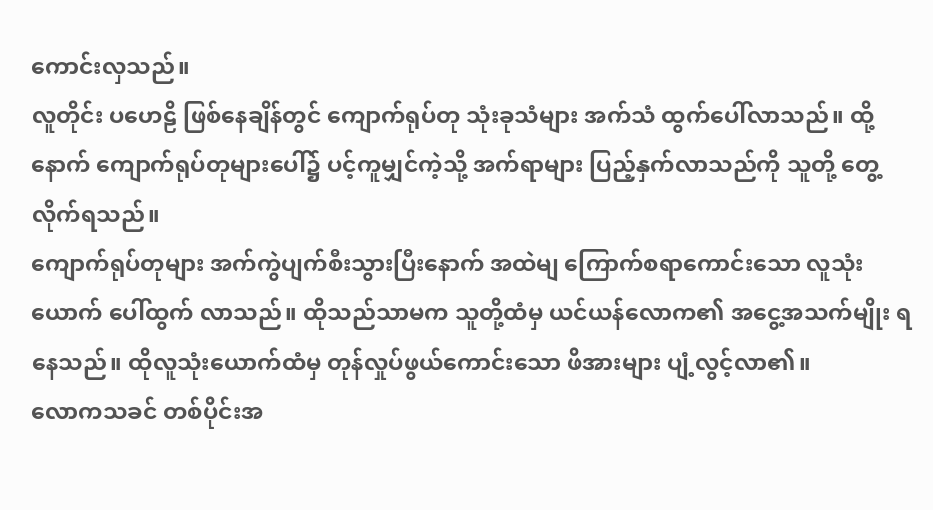ကောင်းလှသည်။
လူတိုင်း ပဟေဠိ ဖြစ်နေချိန်တွင် ကျောက်ရုပ်တု သုံးခုသံများ အက်သံ ထွက်ပေါ်လာသည်။ ထို့နောက် ကျောက်ရုပ်တုများပေါ်၌ ပင့်ကူမျှင်ကဲ့သို့ အက်ရာများ ပြည့်နှက်လာသည်ကို သူတို့ တွေ့လိုက်ရသည်။
ကျောက်ရုပ်တုများ အက်ကွဲပျက်စီးသွားပြီးနောက် အထဲမျ ကြောက်စရာကောင်းသော လူသုံးယောက် ပေါ်ထွက် လာသည်။ ထိုသည်သာမက သူတို့ထံမှ ယင်ယန်လောက၏ အငွေ့အသက်မျိုး ရနေသည်။ ထိုလူသုံးယောက်ထံမှ တုန်လှုပ်ဖွယ်ကောင်းသော ဖိအားများ ပျံ့လွင့်လာ၏။
လောကသခင် တစ်ပိုင်းအ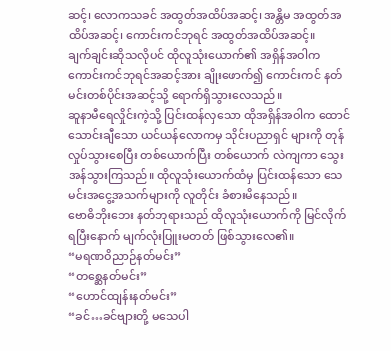ဆင့်၊ လောကသခင် အထွတ်အထိပ်အဆင့်၊ အန္တိမ အထွတ်အထိပ်အဆင့်၊ ကောင်းကင်ဘုရင် အထွတ်အထိပ်အဆင့်။
ချက်ချင်းဆိုသလိုပင် ထိုလူသုံးယောက်၏ အရှိန်အဝါက ကောင်းကင်ဘုရင်အဆင့်အား ချိုးဖောက်၍ ကောင်းကင် နတ်မင်းတစ်ပိုင်းအဆင့်သို့ ရောက်ရှိသွားလေသည်။
ဆူနာမီရေလှိုင်းကဲ့သို့ ပြင်းထန်လှသော ထိုအရှိန်အဝါက ထောင်သောင်းချီသော ယင်ယန်လောကမှ သိုင်းပညာရှင် များကို တုန်လှုပ်သွားစေပြီး တစ်ယောက်ပြီး တစ်ယောက် လဲကျကာ သွေးအန်သွားကြသည်။ ထိုလူသုံးယောက်ထံမှ ပြင်းထန်သော သေမင်းအငွေ့အသက်များကို လူတိုင်း ခံစားမိနေသည်။
ဗောဓိဘိုးဘေး နတ်ဘုရားသည် ထိုလူသုံးယောက်ကို မြင်လိုက်ရပြီးနောက် မျက်လုံးပြူးမတတ် ဖြစ်သွားလေ၏။
“မရဏဝိညာဉ်နတ်မင်း”
“တစ္ဆေနတ်မင်း”
“ဟောင်ထျန်းနတ်မင်း”
“ခင်…ခင်ဗျားတို့ မသေပါ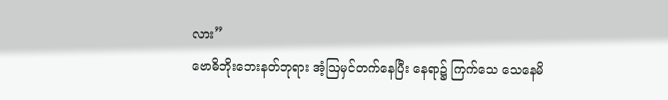လား”
ဗောဓိဘိုးဘေးနတ်ဘုရား အံ့ဩမှင်တက်နေပြီး နေရာ၌ ကြက်သေ သေနေမိ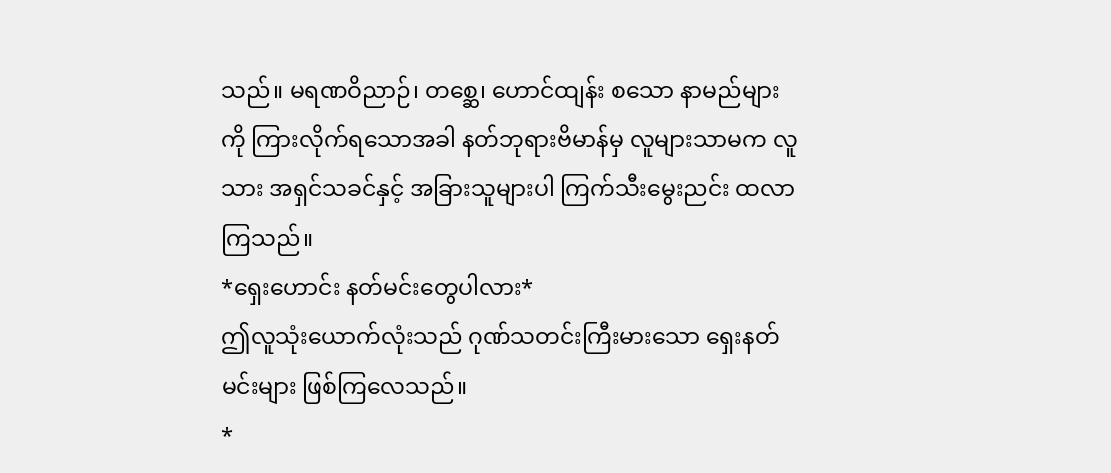သည်။ မရဏဝိညာဉ်၊ တစ္ဆေ၊ ဟောင်ထျန်း စသော နာမည်များကို ကြားလိုက်ရသောအခါ နတ်ဘုရားဗိမာန်မှ လူများသာမက လူသား အရှင်သခင်နှင့် အခြားသူများပါ ကြက်သီးမွေးညင်း ထလာကြသည်။
*ရှေးဟောင်း နတ်မင်းတွေပါလား*
ဤလူသုံးယောက်လုံးသည် ဂုဏ်သတင်းကြီးမားသော ရှေးနတ်မင်းများ ဖြစ်ကြလေသည်။
*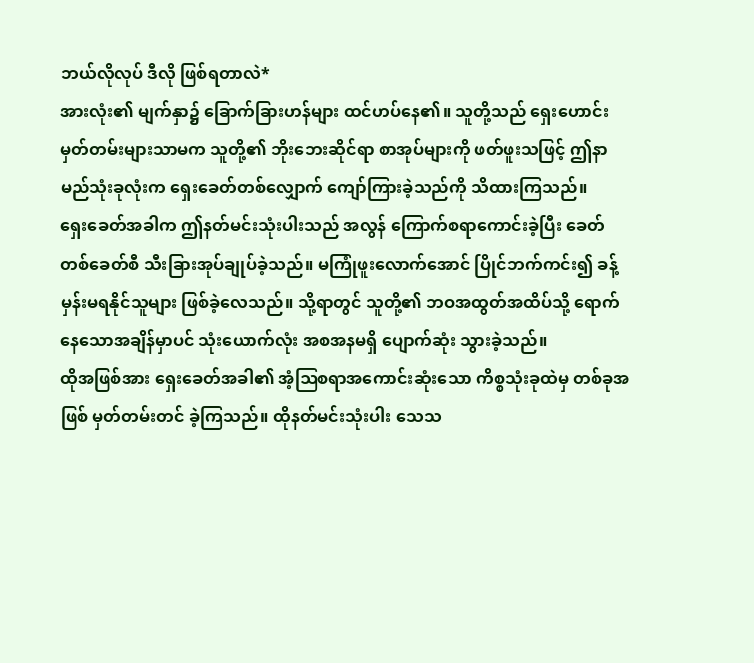ဘယ်လိုလုပ် ဒီလို ဖြစ်ရတာလဲ*
အားလုံး၏ မျက်နှာ၌ ခြောက်ခြားဟန်များ ထင်ဟပ်နေ၏။ သူတို့သည် ရှေးဟောင်း မှတ်တမ်းများသာမက သူတို့၏ ဘိုးဘေးဆိုင်ရာ စာအုပ်များကို ဖတ်ဖူးသဖြင့် ဤနာမည်သုံးခုလုံးက ရှေးခေတ်တစ်လျှောက် ကျော်ကြားခဲ့သည်ကို သိထားကြသည်။
ရှေးခေတ်အခါက ဤနတ်မင်းသုံးပါးသည် အလွန် ကြောက်စရာကောင်းခဲ့ပြီး ခေတ်တစ်ခေတ်စီ သီးခြားအုပ်ချုပ်ခဲ့သည်။ မကြုံဖူးလောက်အောင် ပြိုင်ဘက်ကင်း၍ ခန့်မှန်းမရနိုင်သူများ ဖြစ်ခဲ့လေသည်။ သို့ရာတွင် သူတို့၏ ဘဝအထွတ်အထိပ်သို့ ရောက်နေသောအချိန်မှာပင် သုံးယောက်လုံး အစအနမရှိ ပျောက်ဆုံး သွားခဲ့သည်။
ထိုအဖြစ်အား ရှေးခေတ်အခါ၏ အံ့ဩစရာအကောင်းဆုံးသော ကိစ္စသုံးခုထဲမှ တစ်ခုအဖြစ် မှတ်တမ်းတင် ခဲ့ကြသည်။ ထိုနတ်မင်းသုံးပါး သေသ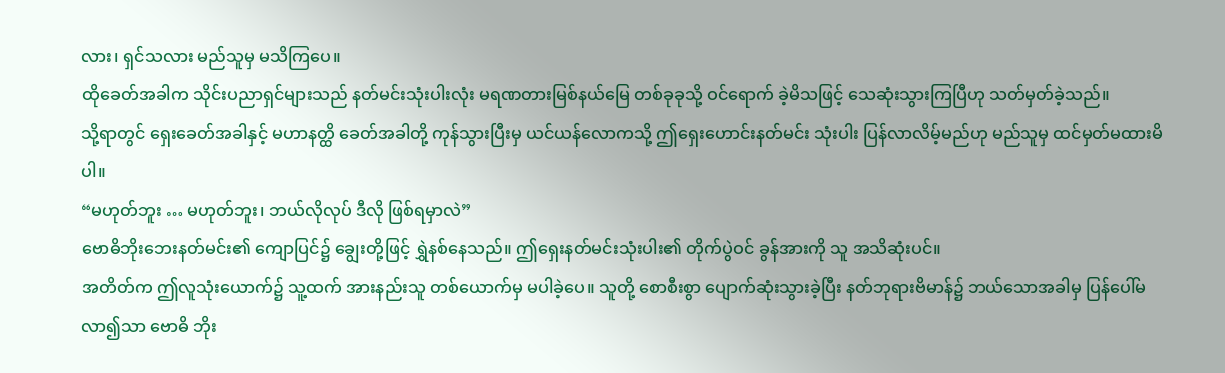လား၊ ရှင်သလား မည်သူမှ မသိကြပေ။
ထိုခေတ်အခါက သိုင်းပညာရှင်များသည် နတ်မင်းသုံးပါးလုံး မရဏတားမြစ်နယ်မြေ တစ်ခုခုသို့ ဝင်ရောက် ခဲ့မိသဖြင့် သေဆုံးသွားကြပြီဟု သတ်မှတ်ခဲ့သည်။
သို့ရာတွင် ရှေးခေတ်အခါနှင့် မဟာနတ္ထိ ခေတ်အခါတို့ ကုန်သွားပြီးမှ ယင်ယန်လောကသို့ ဤရှေးဟောင်းနတ်မင်း သုံးပါး ပြန်လာလိမ့်မည်ဟု မည်သူမှ ထင်မှတ်မထားမိပါ။
“မဟုတ်ဘူး … မဟုတ်ဘူး၊ ဘယ်လိုလုပ် ဒီလို ဖြစ်ရမှာလဲ”
ဗောဓိဘိုးဘေးနတ်မင်း၏ ကျောပြင်၌ ချွေးတို့ဖြင့် ရွှဲနစ်နေသည်။ ဤရှေးနတ်မင်းသုံးပါး၏ တိုက်ပွဲဝင် ခွန်အားကို သူ အသိဆုံးပင်။
အတိတ်က ဤလူသုံးယောက်၌ သူ့ထက် အားနည်းသူ တစ်ယောက်မှ မပါခဲ့ပေ။ သူတို့ စောစီးစွာ ပျောက်ဆုံးသွားခဲ့ပြီး နတ်ဘုရားဗိမာန်၌ ဘယ်သောအခါမှ ပြန်ပေါ်မလာ၍သာ ဗောဓိ ဘိုး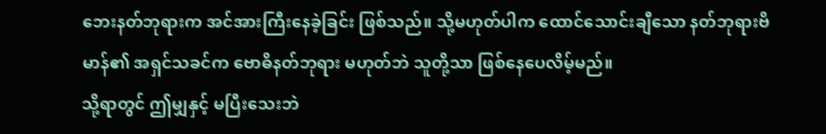ဘေးနတ်ဘုရားက အင်အားကြီးနေခဲ့ခြင်း ဖြစ်သည်။ သို့မဟုတ်ပါက ထောင်သောင်းချီသော နတ်ဘုရားဗိမာန်၏ အရှင်သခင်က ဗောဓိနတ်ဘုရား မဟုတ်ဘဲ သူတို့သာ ဖြစ်နေပေလိမ့်မည်။
သို့ရာတွင် ဤမျှနှင့် မပြီးသေးဘဲ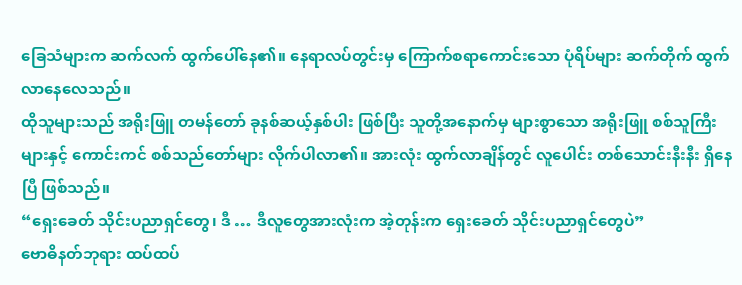ခြေသံများက ဆက်လက် ထွက်ပေါ်နေ၏။ နေရာလပ်တွင်းမှ ကြောက်စရာကောင်းသော ပုံရိပ်များ ဆက်တိုက် ထွက်လာနေလေသည်။
ထိုသူများသည် အရိုးဖြူ တမန်တော် ခုနစ်ဆယ့်နှစ်ပါး ဖြစ်ပြီး သူတို့အနောက်မှ များစွာသော အရိုးဖြူ စစ်သူကြီးများနှင့် ကောင်းကင် စစ်သည်တော်များ လိုက်ပါလာ၏။ အားလုံး ထွက်လာချိန်တွင် လူပေါင်း တစ်သောင်းနီးနီး ရှိနေပြီ ဖြစ်သည်။
“ရှေးခေတ် သိုင်းပညာရှင်တွေ၊ ဒီ … ဒီလူတွေအားလုံးက အဲ့တုန်းက ရှေးခေတ် သိုင်းပညာရှင်တွေပဲ”
ဗောဓိနတ်ဘုရား ထပ်ထပ်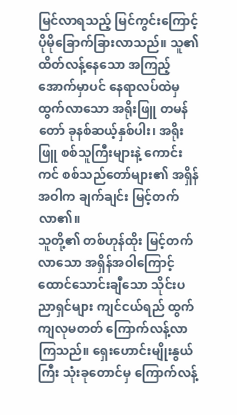မြင်လာရသည့် မြင်ကွင်းကြောင့် ပိုမိုခြောက်ခြားလာသည်။ သူ၏ ထိတ်လန့်နေသော အကြည့်အောက်မှာပင် နေရာလပ်ထဲမှ ထွက်လာသော အရိုးဖြူ တမန်တော် ခုနစ်ဆယ့်နှစ်ပါး၊ အရိုးဖြူ စစ်သူကြီးများနဲ့ ကောင်းကင် စစ်သည်တော်များ၏ အရှိန်အဝါက ချက်ချင်း မြင့်တက်လာ၏။
သူတို့၏ တစ်ဟုန်ထိုး မြင့်တက်လာသော အရှိန်အဝါကြောင့်ထောင်သောင်းချီသော သိုင်းပညာရှင်များ ကျင်ငယ်ရည် ထွက်ကျလုမတတ် ကြောက်လန့်လာကြသည်။ ရှေးဟောင်းမျိုးနွယ်ကြီး သုံးခုတောင်မှ ကြောက်လန့်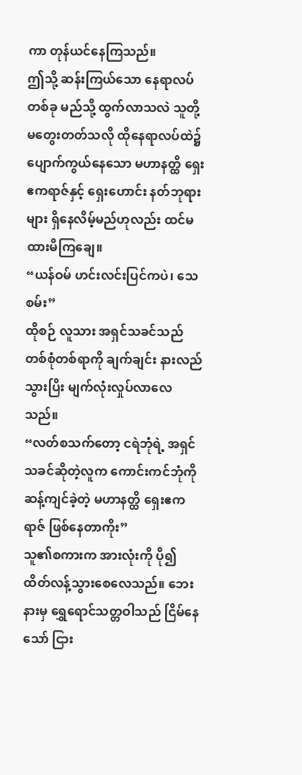ကာ တုန်ယင်နေကြသည်။
ဤသို့ ဆန်းကြယ်သော နေရာလပ်တစ်ခု မည်သို့ ထွက်လာသလဲ သူတို့ မတွေးတတ်သလို ထိုနေရာလပ်ထဲ၌ ပျောက်ကွယ်နေသော မဟာနတ္ထိ ရှေးဧကရာဇ်နှင့် ရှေးဟောင်း နတ်ဘုရားများ ရှိနေလိမ့်မည်ဟုလည်း ထင်မထားမိကြချေ။
“ယန်ဝမ် ဟင်းလင်းပြင်ကပဲ၊ သေစမ်း”
ထိုစဉ် လူသား အရှင်သခင်သည် တစ်စုံတစ်ရာကို ချက်ချင်း နားလည်သွားပြိး မျက်လုံးလှုပ်လာလေသည်။
“လတ်စသက်တော့ ငရဲဘုံရဲ့ အရှင်သခင်ဆိုတဲ့လူက ကောင်းကင်ဘုံကို ဆန့်ကျင်ခဲ့တဲ့ မဟာနတ္ထိ ရှေးဧကရာဇ် ဖြစ်နေတာကိုး”
သူ၏စကားက အားလုံးကို ပို၍ ထိတ်လန့်သွားစေလေသည်။ ဘေးနားမှ ရွှေရောင်သတ္တဝါသည် ငြိမ်နေသော် ငြား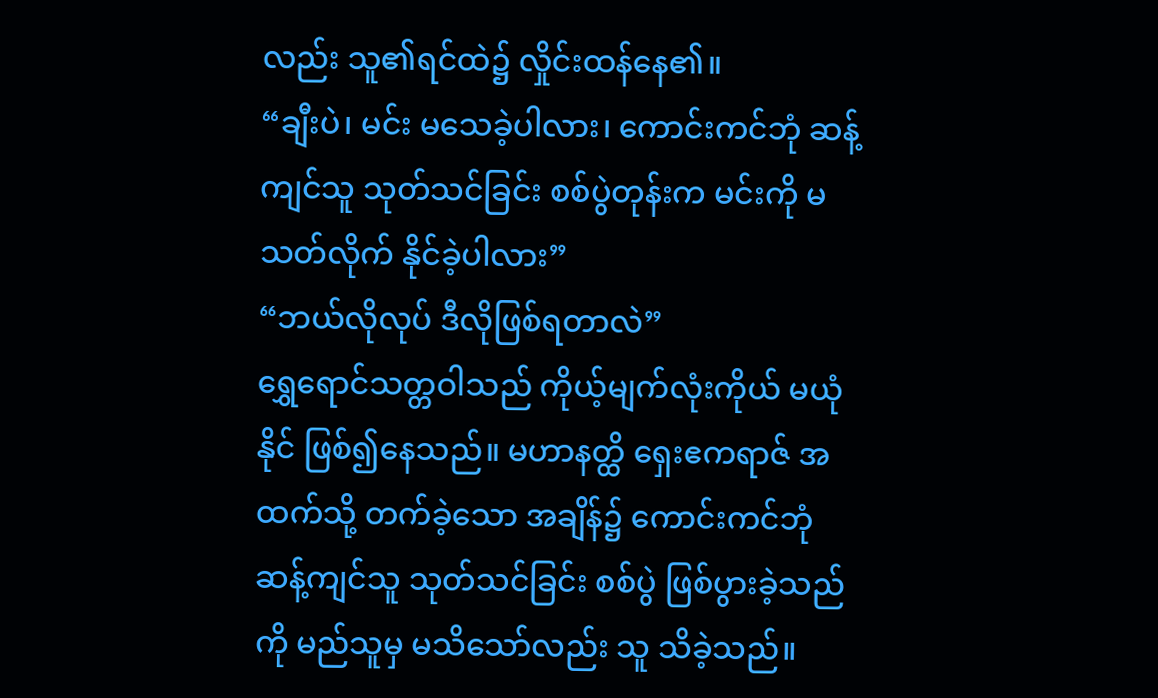လည်း သူ၏ရင်ထဲ၌ လှိုင်းထန်နေ၏။
“ချီးပဲ၊ မင်း မသေခဲ့ပါလား၊ ကောင်းကင်ဘုံ ဆန့်ကျင်သူ သုတ်သင်ခြင်း စစ်ပွဲတုန်းက မင်းကို မသတ်လိုက် နိုင်ခဲ့ပါလား”
“ဘယ်လိုလုပ် ဒီလိုဖြစ်ရတာလဲ”
ရွှေရောင်သတ္တဝါသည် ကိုယ့်မျက်လုံးကိုယ် မယုံနိုင် ဖြစ်၍နေသည်။ မဟာနတ္ထိ ရှေးဧကရာဇ် အထက်သို့ တက်ခဲ့သော အချိန်၌ ကောင်းကင်ဘုံ ဆန့်ကျင်သူ သုတ်သင်ခြင်း စစ်ပွဲ ဖြစ်ပွားခဲ့သည်ကို မည်သူမှ မသိသော်လည်း သူ သိခဲ့သည်။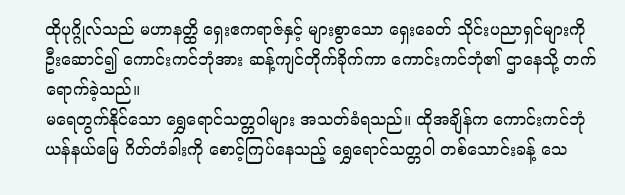ထိုပုဂ္ဂိုလ်သည် မဟာနတ္ထိ ရှေးဧကရာဇ်နှင့် များစွာသော ရှေးခေတ် သိုင်းပညာရှင်များကို ဦးဆောင်၍ ကောင်းကင်ဘုံအား ဆန့်ကျင်တိုက်ခိုက်ကာ ကောင်းကင်ဘုံ၏ ဌာနေသို့ တက်ရောက်ခဲ့သည်။
မရေတွက်နိုင်သော ရွှေရောင်သတ္တဝါများ အသတ်ခံရသည်။ ထိုအချိန်က ကောင်းကင်ဘုံ ယန်နယ်မြေ ဂိတ်တံခါးကို စောင့်ကြပ်နေသည့် ရွှေရောင်သတ္တဝါ တစ်သောင်းခန့် သေ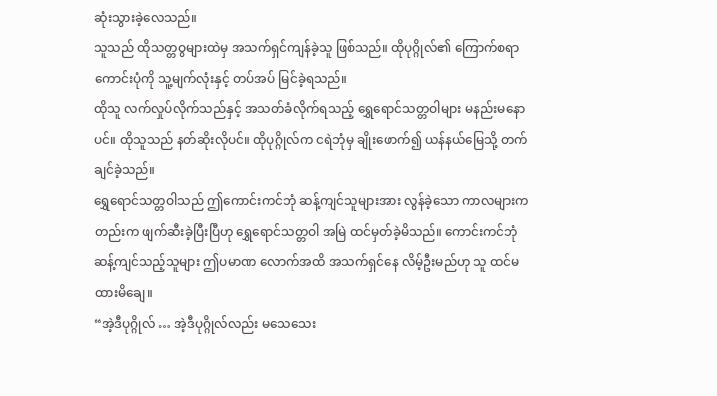ဆုံးသွားခဲ့လေသည်။
သူသည် ထိုသတ္တဝွများထဲမှ အသက်ရှင်ကျန်ခဲ့သူ ဖြစ်သည်။ ထိုပုဂ္ဂိုလ်၏ ကြောက်စရာကောင်းပုံကို သူ့မျက်လုံးနှင့် တပ်အပ် မြင်ခဲ့ရသည်။
ထိုသူ လက်လှုပ်လိုက်သည်နှင့် အသတ်ခံလိုက်ရသည့် ရွှေရောင်သတ္တဝါများ မနည်းမနောပင်။ ထိုသူသည် နတ်ဆိုးလိုပင်။ ထိုပုဂ္ဂိုလ်က ငရဲဘုံမှ ချိုးဖောက်၍ ယန်နယ်မြေသို့ တက်ချင်ခဲ့သည်။
ရွှေရောင်သတ္တဝါသည် ဤကောင်းကင်ဘုံ ဆန့်ကျင်သူများအား လွန်ခဲ့သော ကာလများကတည်းက ဖျက်ဆီးခဲ့ပြီးပြီဟု ရွှေရောင်သတ္တဝါ အမြဲ ထင်မှတ်ခဲ့မိသည်။ ကောင်းကင်ဘုံ ဆန့်ကျင်သည့်သူများ ဤပမာဏ လောက်အထိ အသက်ရှင်နေ လိမ့်ဦးမည်ဟု သူ ထင်မထားမိချေ။
“အဲ့ဒီပုဂ္ဂိုလ် … အဲ့ဒီပုဂ္ဂိုလ်လည်း မသေသေး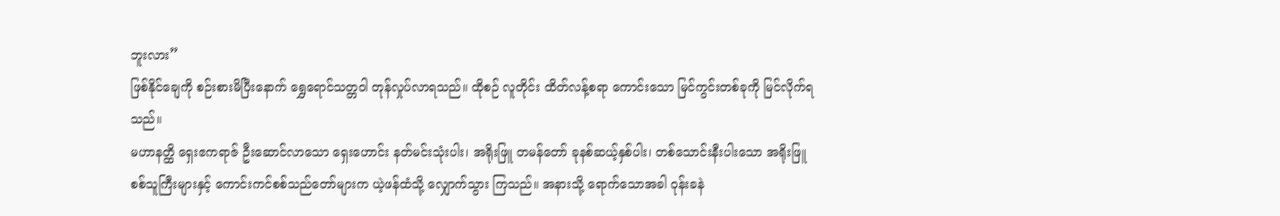ဘူးလား”
ဖြစ်နိုင်ချေကို စဉ်းစားမိပြီးနောက် ရွှေရောင်သတ္တဝါ တုန်လှုပ်လာရသည်။ ထိုစဉ် လူတိုင်း ထိတ်လန့်စရာ ကောင်းသော မြင်ကွင်းတစ်ခုကို မြင်လိုက်ရသည်။
မဟာနတ္ထိ ရှေးဧကရာဇ် ဦးဆောင်လာသော ရှေးဟောင်း နတ်မင်းသုံးပါး၊ အရိုးဖြူ တမန်တော် ခုနစ်ဆယ့်နှစ်ပါး၊ တစ်သောင်းနီးပါးသော အရိုးဖြူ စစ်သူကြီးများနှင့် ကောင်းကင်စစ်သည်တော်များက ယဲ့ဖန်ထံသို့ လျှောက်သွား ကြသည်။ အနားသို့ ရောက်သောအခါ ဝုန်းခနဲ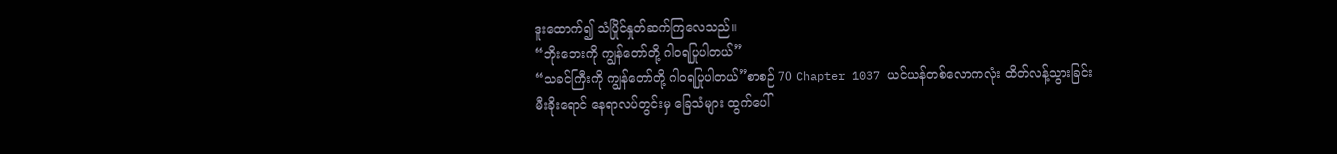ဒူးထောက်၍ သံပြိုင်နှုတ်ဆက်ကြလေသည်။
“ဘိုးဘေးကို ကျွန်တော်တို့ ဂါဝရပြုပါတယ်”
“သခင်ကြီးကို ကျွန်တော်တို့ ဂါဝရပြုပါတယ်”စာစဉ် 70 Chapter 1037 ယင်ယန်တစ်လောကလုံး ထိတ်လန့်သွားခြင်း
မီးခိုးရောင် နေရာလပ်တွင်းမှ ခြေသံများ ထွက်ပေါ်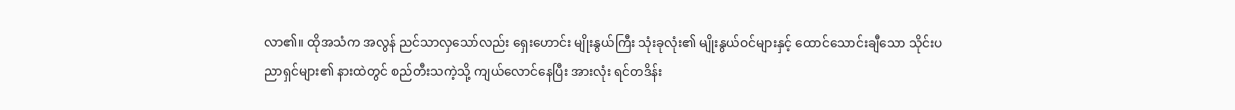လာ၏။ ထိုအသံက အလွန် ညင်သာလှသော်လည်း ရှေးဟောင်း မျိုးနွယ်ကြီး သုံးခုလုံး၏ မျိုးနွယ်ဝင်များနှင့် ထောင်သောင်းချီသော သိုင်းပညာရှင်များ၏ နားထဲတွင် စည်တီးသကဲ့သို့ ကျယ်လောင်နေပြီး အားလုံး ရင်တဒိန်း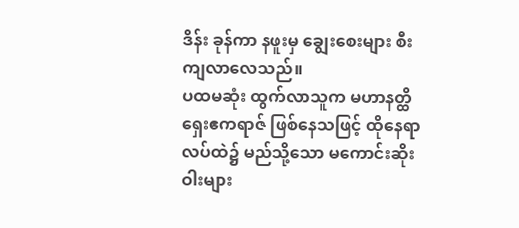ဒိန်း ခုန်ကာ နဖူးမှ ချွေးစေးများ စီးကျလာလေသည်။
ပထမဆုံး ထွက်လာသူက မဟာနတ္ထိ ရှေးဧကရာဇ် ဖြစ်နေသဖြင့် ထိုနေရာလပ်ထဲ၌ မည်သို့သော မကောင်းဆိုးဝါးများ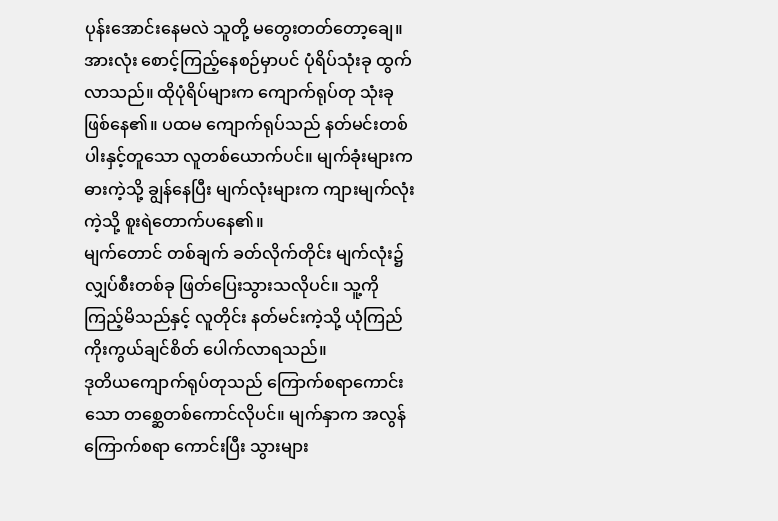ပုန်းအောင်းနေမလဲ သူတို့ မတွေးတတ်တော့ချေ။
အားလုံး စောင့်ကြည့်နေစဉ်မှာပင် ပုံရိပ်သုံးခု ထွက်လာသည်။ ထိုပုံရိပ်များက ကျောက်ရုပ်တု သုံးခု ဖြစ်နေ၏။ ပထမ ကျောက်ရုပ်သည် နတ်မင်းတစ်ပါးနှင့်တူသော လူတစ်ယောက်ပင်။ မျက်ခုံးများက ဓားကဲ့သို့ ချွန်နေပြီး မျက်လုံးများက ကျားမျက်လုံးကဲ့သို့ စူးရဲတောက်ပနေ၏။
မျက်တောင် တစ်ချက် ခတ်လိုက်တိုင်း မျက်လုံး၌ လျှပ်စီးတစ်ခု ဖြတ်ပြေးသွားသလိုပင်။ သူ့ကို ကြည့်မိသည်နှင့် လူတိုင်း နတ်မင်းကဲ့သို့ ယုံကြည်ကိုးကွယ်ချင်စိတ် ပေါက်လာရသည်။
ဒုတိယကျောက်ရုပ်တုသည် ကြောက်စရာကောင်းသော တစ္ဆေတစ်ကောင်လိုပင်။ မျက်နှာက အလွန် ကြောက်စရာ ကောင်းပြီး သွားများ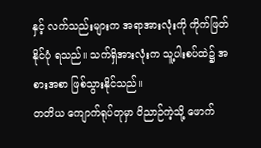နှင့် လက်သည်းများက အရာအားလုံးကို ကိုက်ဖြတ်နိုင်ပုံ ရသည်။ သက်ရှိအားလုံးက သူ့ပါးစပ်ထဲ၌ အစားအစာ ဖြစ်သွားနိုင်သည်။
တတိယ ကျောက်ရုပ်တုမှာ ဝိညာဉ်ကဲ့သို့ ဖောက်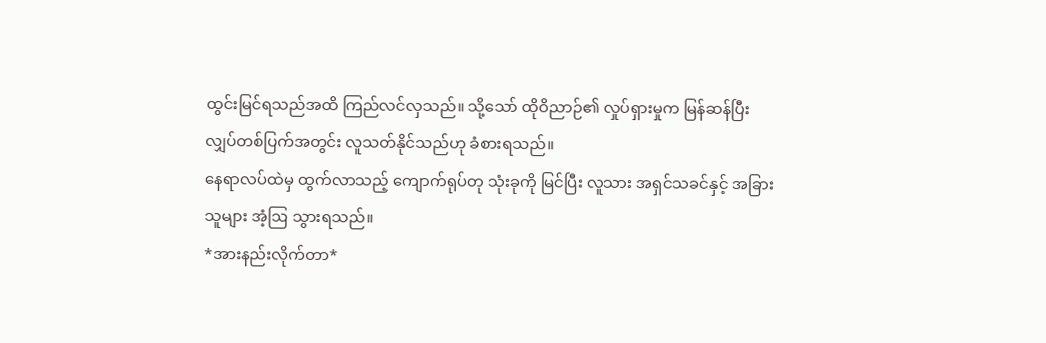ထွင်းမြင်ရသည်အထိ ကြည်လင်လှသည်။ သို့သော် ထိုဝိညာဉ်၏ လှုပ်ရှားမှုက မြန်ဆန်ပြီး လျှပ်တစ်ပြက်အတွင်း လူသတ်နိုင်သည်ဟု ခံစားရသည်။
နေရာလပ်ထဲမှ ထွက်လာသည့် ကျောက်ရုပ်တု သုံးခုကို မြင်ပြီး လူသား အရှင်သခင်နှင့် အခြားသူများ အံ့ဩ သွားရသည်။
*အားနည်းလိုက်တာ*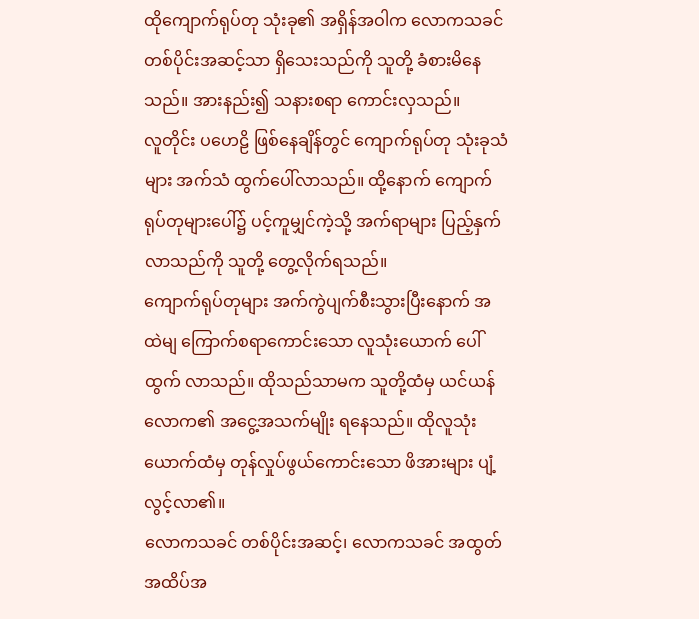ထိုကျောက်ရုပ်တု သုံးခု၏ အရှိန်အဝါက လောကသခင် တစ်ပိုင်းအဆင့်သာ ရှိသေးသည်ကို သူတို့ ခံစားမိနေသည်။ အားနည်း၍ သနားစရာ ကောင်းလှသည်။
လူတိုင်း ပဟေဠိ ဖြစ်နေချိန်တွင် ကျောက်ရုပ်တု သုံးခုသံများ အက်သံ ထွက်ပေါ်လာသည်။ ထို့နောက် ကျောက်ရုပ်တုများပေါ်၌ ပင့်ကူမျှင်ကဲ့သို့ အက်ရာများ ပြည့်နှက်လာသည်ကို သူတို့ တွေ့လိုက်ရသည်။
ကျောက်ရုပ်တုများ အက်ကွဲပျက်စီးသွားပြီးနောက် အထဲမျ ကြောက်စရာကောင်းသော လူသုံးယောက် ပေါ်ထွက် လာသည်။ ထိုသည်သာမက သူတို့ထံမှ ယင်ယန်လောက၏ အငွေ့အသက်မျိုး ရနေသည်။ ထိုလူသုံးယောက်ထံမှ တုန်လှုပ်ဖွယ်ကောင်းသော ဖိအားများ ပျံ့လွင့်လာ၏။
လောကသခင် တစ်ပိုင်းအဆင့်၊ လောကသခင် အထွတ်အထိပ်အ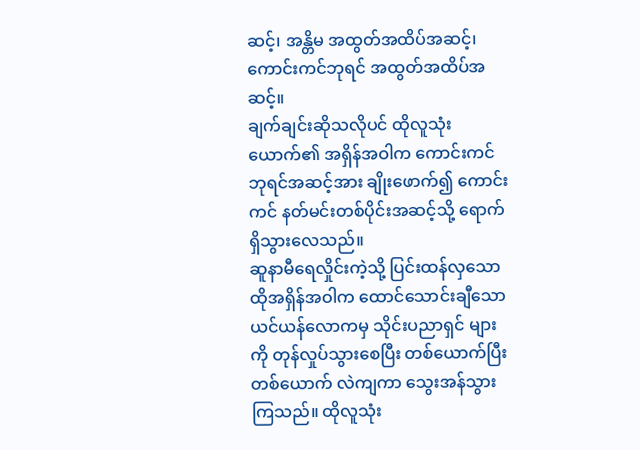ဆင့်၊ အန္တိမ အထွတ်အထိပ်အဆင့်၊ ကောင်းကင်ဘုရင် အထွတ်အထိပ်အဆင့်။
ချက်ချင်းဆိုသလိုပင် ထိုလူသုံးယောက်၏ အရှိန်အဝါက ကောင်းကင်ဘုရင်အဆင့်အား ချိုးဖောက်၍ ကောင်းကင် နတ်မင်းတစ်ပိုင်းအဆင့်သို့ ရောက်ရှိသွားလေသည်။
ဆူနာမီရေလှိုင်းကဲ့သို့ ပြင်းထန်လှသော ထိုအရှိန်အဝါက ထောင်သောင်းချီသော ယင်ယန်လောကမှ သိုင်းပညာရှင် များကို တုန်လှုပ်သွားစေပြီး တစ်ယောက်ပြီး တစ်ယောက် လဲကျကာ သွေးအန်သွားကြသည်။ ထိုလူသုံး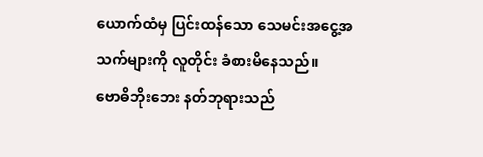ယောက်ထံမှ ပြင်းထန်သော သေမင်းအငွေ့အသက်များကို လူတိုင်း ခံစားမိနေသည်။
ဗောဓိဘိုးဘေး နတ်ဘုရားသည်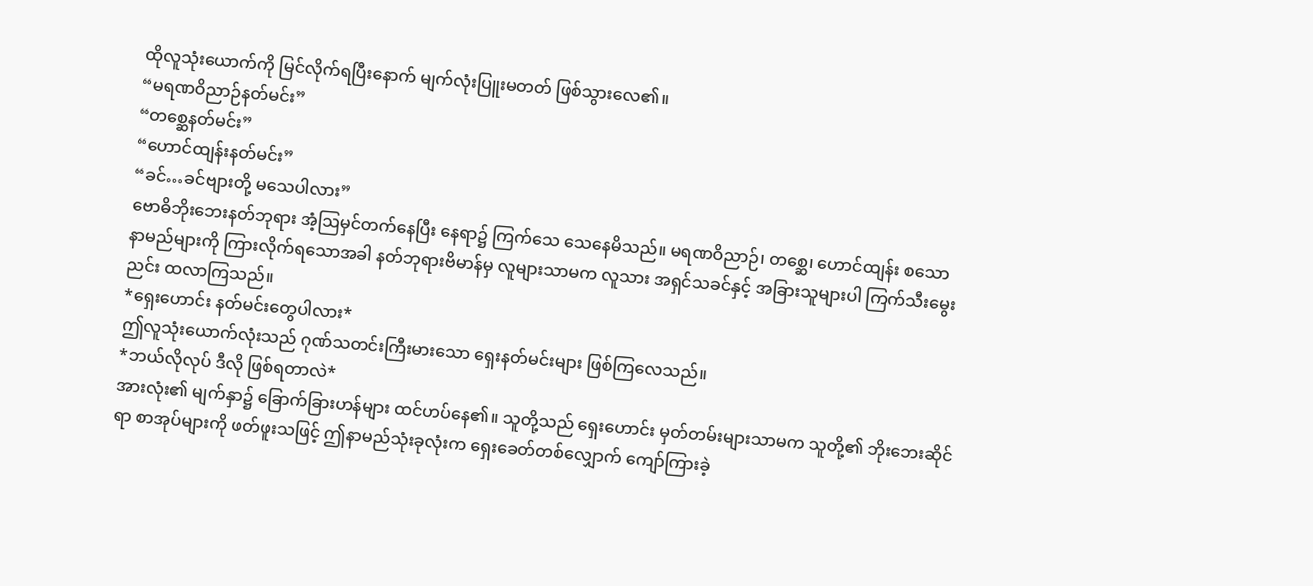ထိုလူသုံးယောက်ကို မြင်လိုက်ရပြီးနောက် မျက်လုံးပြူးမတတ် ဖြစ်သွားလေ၏။
“မရဏဝိညာဉ်နတ်မင်း”
“တစ္ဆေနတ်မင်း”
“ဟောင်ထျန်းနတ်မင်း”
“ခင်…ခင်ဗျားတို့ မသေပါလား”
ဗောဓိဘိုးဘေးနတ်ဘုရား အံ့ဩမှင်တက်နေပြီး နေရာ၌ ကြက်သေ သေနေမိသည်။ မရဏဝိညာဉ်၊ တစ္ဆေ၊ ဟောင်ထျန်း စသော နာမည်များကို ကြားလိုက်ရသောအခါ နတ်ဘုရားဗိမာန်မှ လူများသာမက လူသား အရှင်သခင်နှင့် အခြားသူများပါ ကြက်သီးမွေးညင်း ထလာကြသည်။
*ရှေးဟောင်း နတ်မင်းတွေပါလား*
ဤလူသုံးယောက်လုံးသည် ဂုဏ်သတင်းကြီးမားသော ရှေးနတ်မင်းများ ဖြစ်ကြလေသည်။
*ဘယ်လိုလုပ် ဒီလို ဖြစ်ရတာလဲ*
အားလုံး၏ မျက်နှာ၌ ခြောက်ခြားဟန်များ ထင်ဟပ်နေ၏။ သူတို့သည် ရှေးဟောင်း မှတ်တမ်းများသာမက သူတို့၏ ဘိုးဘေးဆိုင်ရာ စာအုပ်များကို ဖတ်ဖူးသဖြင့် ဤနာမည်သုံးခုလုံးက ရှေးခေတ်တစ်လျှောက် ကျော်ကြားခဲ့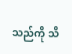သည်ကို သိ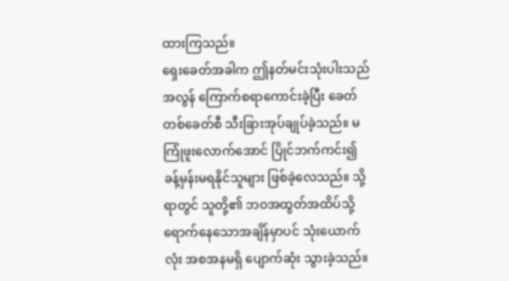ထားကြသည်။
ရှေးခေတ်အခါက ဤနတ်မင်းသုံးပါးသည် အလွန် ကြောက်စရာကောင်းခဲ့ပြီး ခေတ်တစ်ခေတ်စီ သီးခြားအုပ်ချုပ်ခဲ့သည်။ မကြုံဖူးလောက်အောင် ပြိုင်ဘက်ကင်း၍ ခန့်မှန်းမရနိုင်သူများ ဖြစ်ခဲ့လေသည်။ သို့ရာတွင် သူတို့၏ ဘဝအထွတ်အထိပ်သို့ ရောက်နေသောအချိန်မှာပင် သုံးယောက်လုံး အစအနမရှိ ပျောက်ဆုံး သွားခဲ့သည်။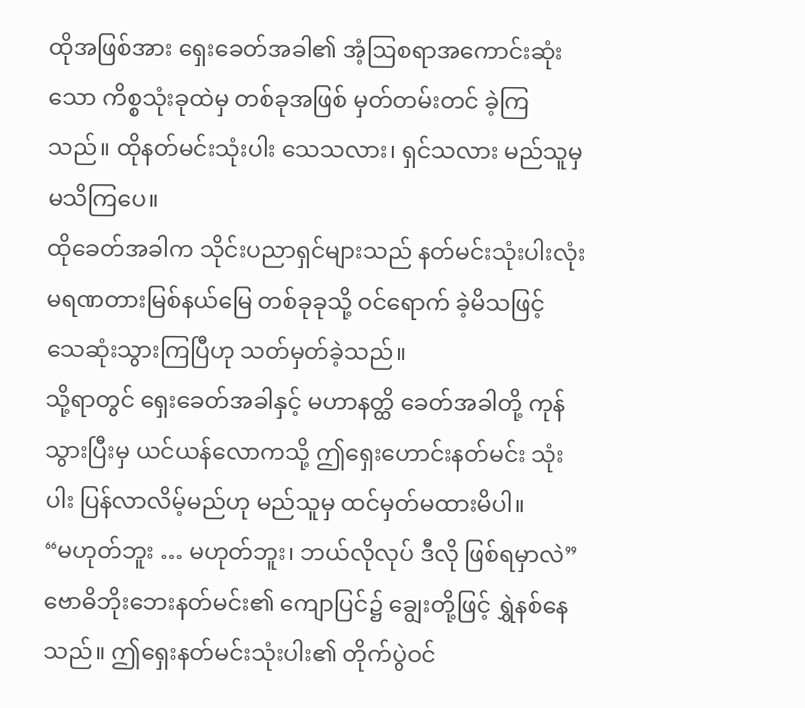ထိုအဖြစ်အား ရှေးခေတ်အခါ၏ အံ့ဩစရာအကောင်းဆုံးသော ကိစ္စသုံးခုထဲမှ တစ်ခုအဖြစ် မှတ်တမ်းတင် ခဲ့ကြသည်။ ထိုနတ်မင်းသုံးပါး သေသလား၊ ရှင်သလား မည်သူမှ မသိကြပေ။
ထိုခေတ်အခါက သိုင်းပညာရှင်များသည် နတ်မင်းသုံးပါးလုံး မရဏတားမြစ်နယ်မြေ တစ်ခုခုသို့ ဝင်ရောက် ခဲ့မိသဖြင့် သေဆုံးသွားကြပြီဟု သတ်မှတ်ခဲ့သည်။
သို့ရာတွင် ရှေးခေတ်အခါနှင့် မဟာနတ္ထိ ခေတ်အခါတို့ ကုန်သွားပြီးမှ ယင်ယန်လောကသို့ ဤရှေးဟောင်းနတ်မင်း သုံးပါး ပြန်လာလိမ့်မည်ဟု မည်သူမှ ထင်မှတ်မထားမိပါ။
“မဟုတ်ဘူး … မဟုတ်ဘူး၊ ဘယ်လိုလုပ် ဒီလို ဖြစ်ရမှာလဲ”
ဗောဓိဘိုးဘေးနတ်မင်း၏ ကျောပြင်၌ ချွေးတို့ဖြင့် ရွှဲနစ်နေသည်။ ဤရှေးနတ်မင်းသုံးပါး၏ တိုက်ပွဲဝင်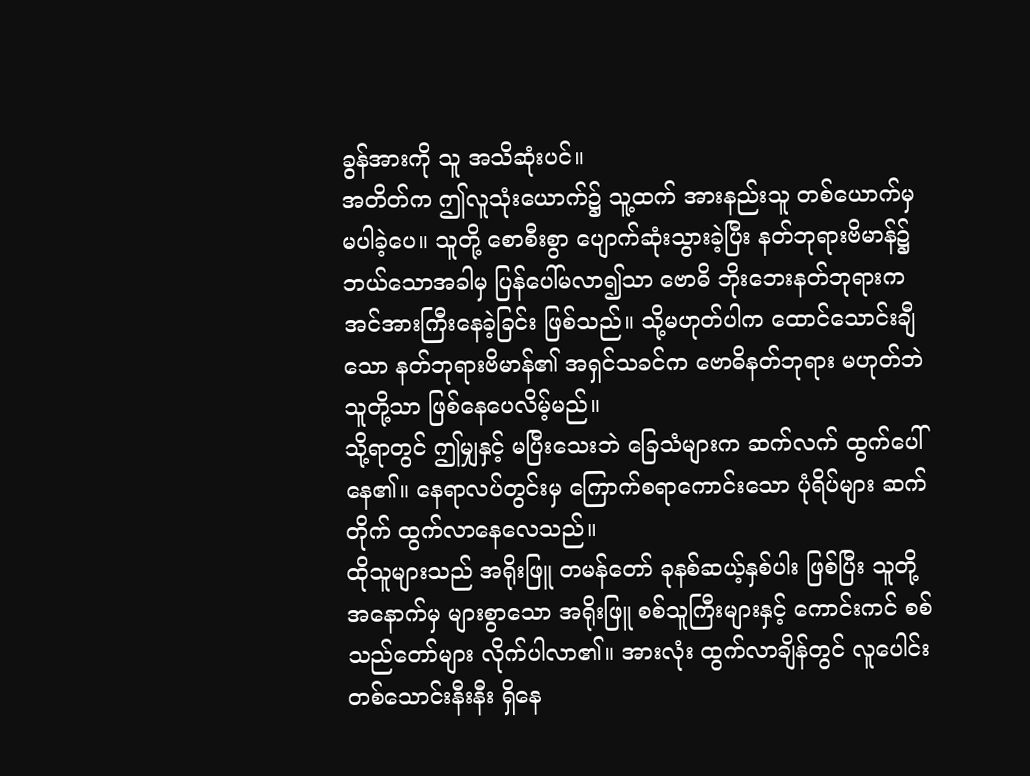ခွန်အားကို သူ အသိဆုံးပင်။
အတိတ်က ဤလူသုံးယောက်၌ သူ့ထက် အားနည်းသူ တစ်ယောက်မှ မပါခဲ့ပေ။ သူတို့ စောစီးစွာ ပျောက်ဆုံးသွားခဲ့ပြီး နတ်ဘုရားဗိမာန်၌ ဘယ်သောအခါမှ ပြန်ပေါ်မလာ၍သာ ဗောဓိ ဘိုးဘေးနတ်ဘုရားက အင်အားကြီးနေခဲ့ခြင်း ဖြစ်သည်။ သို့မဟုတ်ပါက ထောင်သောင်းချီသော နတ်ဘုရားဗိမာန်၏ အရှင်သခင်က ဗောဓိနတ်ဘုရား မဟုတ်ဘဲ သူတို့သာ ဖြစ်နေပေလိမ့်မည်။
သို့ရာတွင် ဤမျှနှင့် မပြီးသေးဘဲ ခြေသံများက ဆက်လက် ထွက်ပေါ်နေ၏။ နေရာလပ်တွင်းမှ ကြောက်စရာကောင်းသော ပုံရိပ်များ ဆက်တိုက် ထွက်လာနေလေသည်။
ထိုသူများသည် အရိုးဖြူ တမန်တော် ခုနစ်ဆယ့်နှစ်ပါး ဖြစ်ပြီး သူတို့အနောက်မှ များစွာသော အရိုးဖြူ စစ်သူကြီးများနှင့် ကောင်းကင် စစ်သည်တော်များ လိုက်ပါလာ၏။ အားလုံး ထွက်လာချိန်တွင် လူပေါင်း တစ်သောင်းနီးနီး ရှိနေ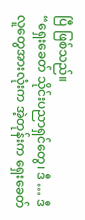ပြီ ဖြစ်သည်။
“ရှေးခေတ် သိုင်းပညာရှင်တွေ၊ ဒီ … ဒီလူတွေအားလုံးက အဲ့တုန်းက ရှေးခေတ်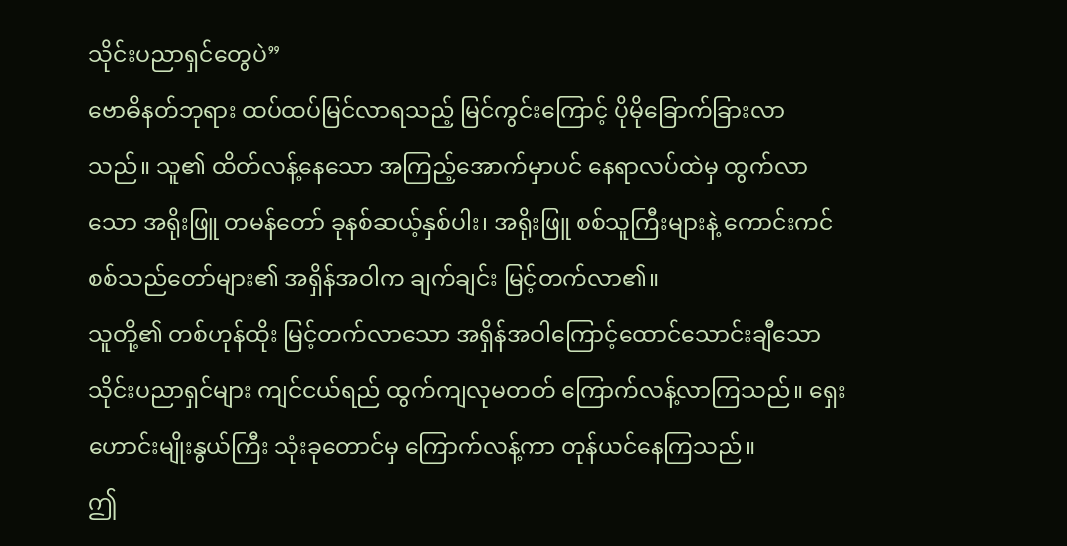သိုင်းပညာရှင်တွေပဲ”
ဗောဓိနတ်ဘုရား ထပ်ထပ်မြင်လာရသည့် မြင်ကွင်းကြောင့် ပိုမိုခြောက်ခြားလာသည်။ သူ၏ ထိတ်လန့်နေသော အကြည့်အောက်မှာပင် နေရာလပ်ထဲမှ ထွက်လာသော အရိုးဖြူ တမန်တော် ခုနစ်ဆယ့်နှစ်ပါး၊ အရိုးဖြူ စစ်သူကြီးများနဲ့ ကောင်းကင် စစ်သည်တော်များ၏ အရှိန်အဝါက ချက်ချင်း မြင့်တက်လာ၏။
သူတို့၏ တစ်ဟုန်ထိုး မြင့်တက်လာသော အရှိန်အဝါကြောင့်ထောင်သောင်းချီသော သိုင်းပညာရှင်များ ကျင်ငယ်ရည် ထွက်ကျလုမတတ် ကြောက်လန့်လာကြသည်။ ရှေးဟောင်းမျိုးနွယ်ကြီး သုံးခုတောင်မှ ကြောက်လန့်ကာ တုန်ယင်နေကြသည်။
ဤ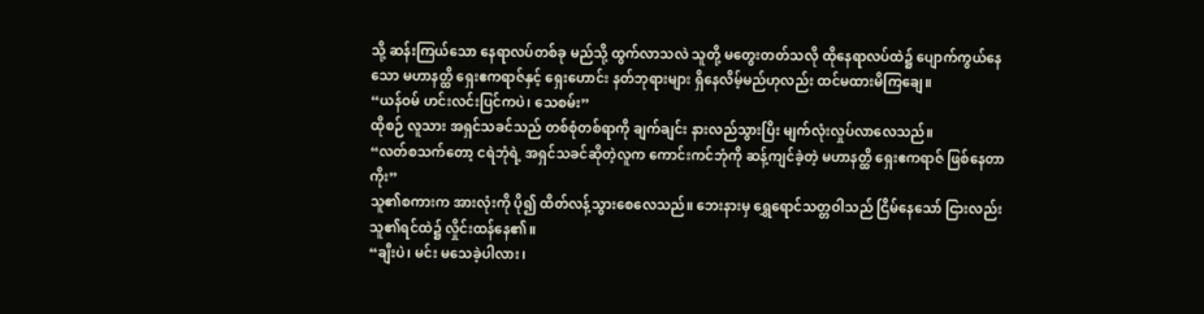သို့ ဆန်းကြယ်သော နေရာလပ်တစ်ခု မည်သို့ ထွက်လာသလဲ သူတို့ မတွေးတတ်သလို ထိုနေရာလပ်ထဲ၌ ပျောက်ကွယ်နေသော မဟာနတ္ထိ ရှေးဧကရာဇ်နှင့် ရှေးဟောင်း နတ်ဘုရားများ ရှိနေလိမ့်မည်ဟုလည်း ထင်မထားမိကြချေ။
“ယန်ဝမ် ဟင်းလင်းပြင်ကပဲ၊ သေစမ်း”
ထိုစဉ် လူသား အရှင်သခင်သည် တစ်စုံတစ်ရာကို ချက်ချင်း နားလည်သွားပြိး မျက်လုံးလှုပ်လာလေသည်။
“လတ်စသက်တော့ ငရဲဘုံရဲ့ အရှင်သခင်ဆိုတဲ့လူက ကောင်းကင်ဘုံကို ဆန့်ကျင်ခဲ့တဲ့ မဟာနတ္ထိ ရှေးဧကရာဇ် ဖြစ်နေတာကိုး”
သူ၏စကားက အားလုံးကို ပို၍ ထိတ်လန့်သွားစေလေသည်။ ဘေးနားမှ ရွှေရောင်သတ္တဝါသည် ငြိမ်နေသော် ငြားလည်း သူ၏ရင်ထဲ၌ လှိုင်းထန်နေ၏။
“ချီးပဲ၊ မင်း မသေခဲ့ပါလား၊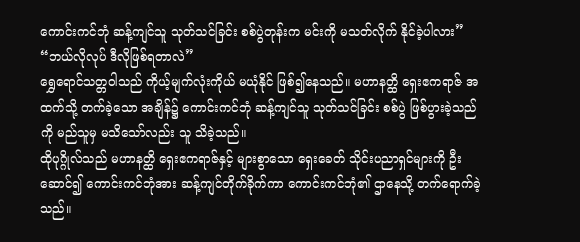ကောင်းကင်ဘုံ ဆန့်ကျင်သူ သုတ်သင်ခြင်း စစ်ပွဲတုန်းက မင်းကို မသတ်လိုက် နိုင်ခဲ့ပါလား”
“ဘယ်လိုလုပ် ဒီလိုဖြစ်ရတာလဲ”
ရွှေရောင်သတ္တဝါသည် ကိုယ့်မျက်လုံးကိုယ် မယုံနိုင် ဖြစ်၍နေသည်။ မဟာနတ္ထိ ရှေးဧကရာဇ် အထက်သို့ တက်ခဲ့သော အချိန်၌ ကောင်းကင်ဘုံ ဆန့်ကျင်သူ သုတ်သင်ခြင်း စစ်ပွဲ ဖြစ်ပွားခဲ့သည်ကို မည်သူမှ မသိသော်လည်း သူ သိခဲ့သည်။
ထိုပုဂ္ဂိုလ်သည် မဟာနတ္ထိ ရှေးဧကရာဇ်နှင့် များစွာသော ရှေးခေတ် သိုင်းပညာရှင်များကို ဦးဆောင်၍ ကောင်းကင်ဘုံအား ဆန့်ကျင်တိုက်ခိုက်ကာ ကောင်းကင်ဘုံ၏ ဌာနေသို့ တက်ရောက်ခဲ့သည်။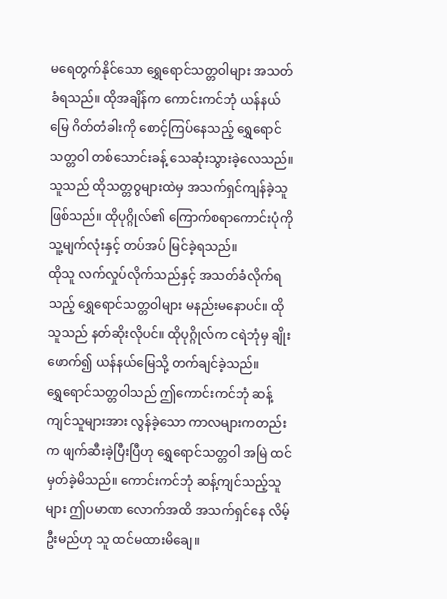မရေတွက်နိုင်သော ရွှေရောင်သတ္တဝါများ အသတ်ခံရသည်။ ထိုအချိန်က ကောင်းကင်ဘုံ ယန်နယ်မြေ ဂိတ်တံခါးကို စောင့်ကြပ်နေသည့် ရွှေရောင်သတ္တဝါ တစ်သောင်းခန့် သေဆုံးသွားခဲ့လေသည်။
သူသည် ထိုသတ္တဝွများထဲမှ အသက်ရှင်ကျန်ခဲ့သူ ဖြစ်သည်။ ထိုပုဂ္ဂိုလ်၏ ကြောက်စရာကောင်းပုံကို သူ့မျက်လုံးနှင့် တပ်အပ် မြင်ခဲ့ရသည်။
ထိုသူ လက်လှုပ်လိုက်သည်နှင့် အသတ်ခံလိုက်ရသည့် ရွှေရောင်သတ္တဝါများ မနည်းမနောပင်။ ထိုသူသည် နတ်ဆိုးလိုပင်။ ထိုပုဂ္ဂိုလ်က ငရဲဘုံမှ ချိုးဖောက်၍ ယန်နယ်မြေသို့ တက်ချင်ခဲ့သည်။
ရွှေရောင်သတ္တဝါသည် ဤကောင်းကင်ဘုံ ဆန့်ကျင်သူများအား လွန်ခဲ့သော ကာလများကတည်းက ဖျက်ဆီးခဲ့ပြီးပြီဟု ရွှေရောင်သတ္တဝါ အမြဲ ထင်မှတ်ခဲ့မိသည်။ ကောင်းကင်ဘုံ ဆန့်ကျင်သည့်သူများ ဤပမာဏ လောက်အထိ အသက်ရှင်နေ လိမ့်ဦးမည်ဟု သူ ထင်မထားမိချေ။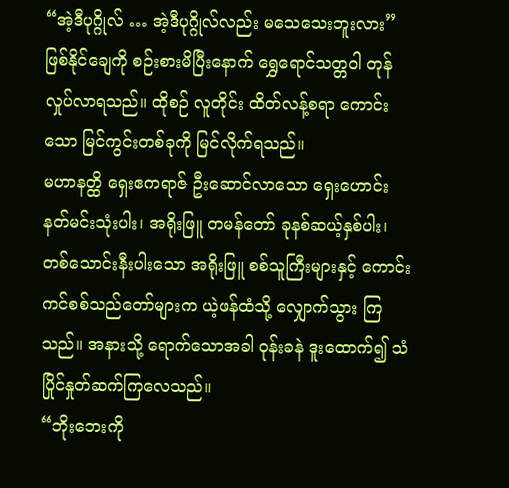“အဲ့ဒီပုဂ္ဂိုလ် … အဲ့ဒီပုဂ္ဂိုလ်လည်း မသေသေးဘူးလား”
ဖြစ်နိုင်ချေကို စဉ်းစားမိပြီးနောက် ရွှေရောင်သတ္တဝါ တုန်လှုပ်လာရသည်။ ထိုစဉ် လူတိုင်း ထိတ်လန့်စရာ ကောင်းသော မြင်ကွင်းတစ်ခုကို မြင်လိုက်ရသည်။
မဟာနတ္ထိ ရှေးဧကရာဇ် ဦးဆောင်လာသော ရှေးဟောင်း နတ်မင်းသုံးပါး၊ အရိုးဖြူ တမန်တော် ခုနစ်ဆယ့်နှစ်ပါး၊ တစ်သောင်းနီးပါးသော အရိုးဖြူ စစ်သူကြီးများနှင့် ကောင်းကင်စစ်သည်တော်များက ယဲ့ဖန်ထံသို့ လျှောက်သွား ကြသည်။ အနားသို့ ရောက်သောအခါ ဝုန်းခနဲ ဒူးထောက်၍ သံပြိုင်နှုတ်ဆက်ကြလေသည်။
“ဘိုးဘေးကို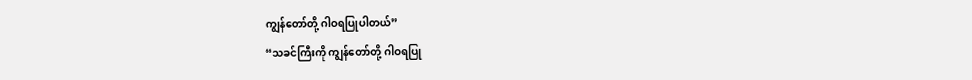ကျွန်တော်တို့ ဂါဝရပြုပါတယ်”
“သခင်ကြီးကို ကျွန်တော်တို့ ဂါဝရပြု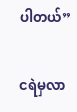ပါတယ်”

ငရဲမှလာ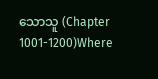သောသူ (Chapter 1001-1200)Where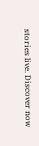stories live. Discover now